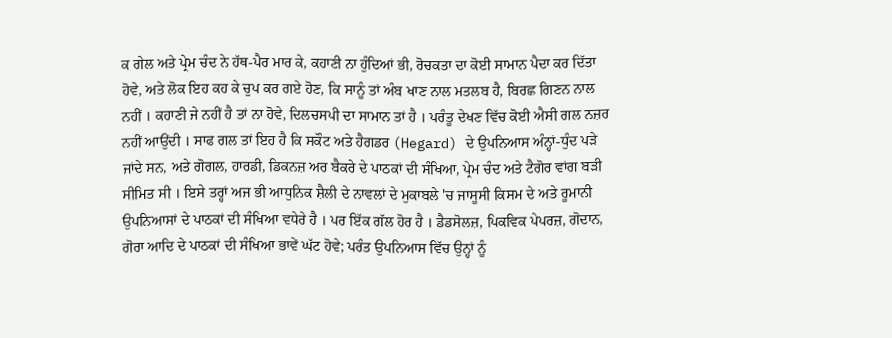ਕ ਗੇਲ ਅਤੇ ਪ੍ਰੇਮ ਚੰਦ ਨੇ ਹੱਥ-ਪੈਰ ਮਾਰ ਕੇ, ਕਹਾਣੀ ਨਾ ਹੁੰਦਿਆਂ ਭੀ, ਰੋਚਕਤਾ ਦਾ ਕੋਈ ਸਾਮਾਨ ਪੈਦਾ ਕਰ ਦਿੱਤਾ ਹੋਵੇ, ਅਤੇ ਲੋਕ ਇਹ ਕਹ ਕੇ ਚੁਪ ਕਰ ਗਏ ਹੋਣ, ਕਿ ਸਾਨੂੰ ਤਾਂ ਅੰਬ ਖਾਣ ਨਾਲ ਮਤਲਬ ਹੈ, ਬਿਰਛ ਗਿਣਨ ਨਾਲ ਨਹੀਂ । ਕਹਾਣੀ ਜੇ ਨਹੀਂ ਹੈ ਤਾਂ ਨਾ ਹੋਵੇ, ਦਿਲਚਸਪੀ ਦਾ ਸਾਮਾਨ ਤਾਂ ਹੈ । ਪਰੰਤੂ ਦੇਖਣ ਵਿੱਚ ਕੋਈ ਐਸੀ ਗਲ ਨਜ਼ਰ ਨਹੀਂ ਆਉਂਦੀ । ਸਾਫ ਗਲ ਤਾਂ ਇਹ ਹੈ ਕਿ ਸਕੌਟ ਅਤੇ ਹੈਗਡਰ (Hegard) ਦੇ ਉਪਨਿਆਸ ਅੰਨ੍ਹਾਂ-ਧੁੰਦ ਪੜੇ ਜਾਂਦੇ ਸਨ, ਅਤੇ ਗੋਗਲ, ਹਾਰਡੀ, ਡਿਕਨਜ਼ ਅਰ ਬੈਕਰੇ ਦੇ ਪਾਠਕਾਂ ਦੀ ਸੰਖਿਆ, ਪ੍ਰੇਮ ਚੰਦ ਅਤੇ ਟੈਗੋਰ ਵਾਂਗ ਬੜੀ ਸੀਮਿਤ ਸੀ । ਇਸੇ ਤਰ੍ਹਾਂ ਅਜ ਭੀ ਆਧੁਨਿਕ ਸ਼ੈਲੀ ਦੇ ਨਾਵਲਾਂ ਦੇ ਮੁਕਾਬਲੇ 'ਚ ਜਾਸੂਸੀ ਕਿਸਮ ਦੇ ਅਤੇ ਰੂਮਾਨੀ ਉਪਨਿਆਸਾਂ ਦੇ ਪਾਠਕਾਂ ਦੀ ਸੰਖਿਆ ਵਧੇਰੇ ਹੈ । ਪਰ ਇੱਕ ਗੱਲ ਹੋਰ ਹੈ । ਡੈਡਸੋਲਜ਼, ਪਿਕਵਿਕ ਪੇਪਰਜ਼, ਗੋਦਾਨ, ਗੋਰਾ ਆਦਿ ਦੇ ਪਾਠਕਾਂ ਦੀ ਸੰਖਿਆ ਭਾਵੇਂ ਘੱਟ ਹੋਵੇ; ਪਰੰਤ ਉਪਨਿਆਸ ਵਿੱਚ ਉਨ੍ਹਾਂ ਨੂੰ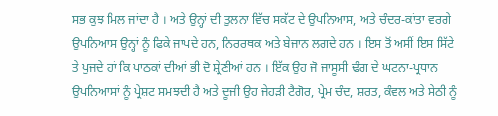ਸਭ ਕੁਝ ਮਿਲ ਜਾਂਦਾ ਹੈ । ਅਤੇ ਉਨ੍ਹਾਂ ਦੀ ਤੁਲਨਾ ਵਿੱਚ ਸਕੱਟ ਦੇ ਉਪਨਿਆਸ, ਅਤੇ ਚੰਦਰ-ਕਾਂਤਾ ਵਰਗੇ ਉਪਨਿਆਸ ਉਨ੍ਹਾਂ ਨੂੰ ਫਿਕੇ ਜਾਪਦੇ ਹਨ, ਨਿਰਰਥਕ ਅਤੇ ਬੇਜਾਨ ਲਗਦੇ ਹਨ । ਇਸ ਤੋਂ ਅਸੀਂ ਇਸ ਸਿੱਟੇ ਤੇ ਪੁਜਦੇ ਹਾਂ ਕਿ ਪਾਠਕਾਂ ਦੀਆਂ ਭੀ ਦੋ ਸ਼੍ਰੇਣੀਆਂ ਹਨ । ਇੱਕ ਉਹ ਜੋ ਜਾਸੂਸੀ ਢੰਗ ਦੇ ਘਟਨਾ-ਪ੍ਰਧਾਨ ਉਪਨਿਆਸਾਂ ਨੂੰ ਪ੍ਰੇਸ਼ਟ ਸਮਝਦੀ ਹੈ ਅਤੇ ਦੂਜੀ ਉਹ ਜੇਹੜੀ ਟੈਗੋਰ, ਪ੍ਰੇਮ ਚੰਦ, ਸ਼ਰਤ, ਕੰਵਲ ਅਤੇ ਸੇਠੀ ਨੂੰ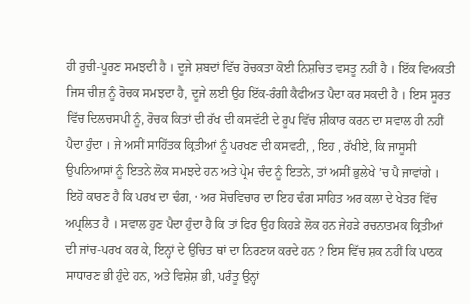ਹੀ ਰੁਚੀ-ਪੂਰਣ ਸਮਝਦੀ ਹੈ । ਦੂਜੇ ਸ਼ਬਦਾਂ ਵਿੱਚ ਰੋਚਕਤਾ ਕੋਈ ਨਿਸ਼ਚਿਤ ਵਸਤੂ ਨਹੀਂ ਹੈ । ਇੱਕ ਵਿਅਕਤੀ ਜਿਸ ਚੀਜ਼ ਨੂੰ ਰੋਚਕ ਸਮਝਦਾ ਹੈ, ਦੂਜੇ ਲਈ ਉਹ ਇੱਕ-ਰੰਗੀ ਕੈਫੀਅਤ ਪੈਦਾ ਕਰ ਸਕਦੀ ਹੈ । ਇਸ ਸੂਰਤ ਵਿੱਚ ਦਿਲਚਸਪੀ ਨੂੰ, ਰੋਚਕ ਕਿਤਾਂ ਦੀ ਰੱਖ ਦੀ ਕਸਵੱਟੀ ਦੇ ਰੂਪ ਵਿੱਚ ਸ਼ੀਕਾਰ ਕਰਨ ਦਾ ਸਵਾਲ ਹੀ ਨਹੀਂ ਪੈਦਾ ਹੁੰਦਾ । ਜੇ ਅਸੀਂ ਸਾਹਿੱਤਕ ਕ੍ਰਿਤੀਆਂ ਨੂੰ ਪਰਖਣ ਦੀ ਕਸਵਟੀ, , ਇਹ , ਰੱਖੀਏ, ਕਿ ਜਾਸੂਸੀ ਉਪਨਿਆਸਾਂ ਨੂੰ ਇਤਨੇ ਲੋਕ ਸਮਝਦੇ ਹਨ ਅਤੇ ਪ੍ਰੇਮ ਚੰਦ ਨੂੰ ਇਤਨੇ, ਤਾਂ ਅਸੀਂ ਭੁਲੇਖੇ ’ਚ ਪੈ ਜਾਵਾਂਗੇ । ਇਹੋ ਕਾਰਣ ਹੈ ਕਿ ਪਰਖ ਦਾ ਢੰਗ, · ਅਰ ਸੋਚਵਿਚਾਰ ਦਾ ਇਹ ਢੰਗ ਸਾਹਿਤ ਅਰ ਕਲਾ ਦੇ ਖੇਤਰ ਵਿੱਚ ਅਪ੍ਰਲਿਤ ਹੈ । ਸਵਾਲ ਹੁਣ ਪੈਦਾ ਹੁੰਦਾ ਹੈ ਕਿ ਤਾਂ ਫਿਰ ਉਹ ਕਿਹੜੇ ਲੋਕ ਹਨ ਜੇਹੜੇ ਰਚਨਾਤਮਕ ਕ੍ਰਿਤੀਆਂ ਦੀ ਜਾਂਚ-ਪਰਖ ਕਰ ਕੇ, ਇਨ੍ਹਾਂ ਦੇ ਉਚਿਤ ਥਾਂ ਦਾ ਨਿਰਣਯ ਕਰਦੇ ਹਨ ? ਇਸ ਵਿੱਚ ਸ਼ਕ ਨਹੀਂ ਕਿ ਪਾਠਕ ਸਾਧਾਰਣ ਭੀ ਹੁੰਦੇ ਹਨ, ਅਤੇ ਵਿਸ਼ੇਸ਼ ਭੀ, ਪਰੰਤੂ ਉਨ੍ਹਾਂ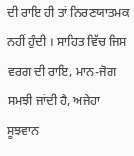ਦੀ ਰਾਇ ਹੀ ਤਾਂ ਨਿਰਣਯਾਤਮਕ ਨਹੀਂ ਹੁੰਦੀ । ਸਾਹਿਤ ਵਿੱਚ ਜਿਸ ਵਰਗ ਦੀ ਰਾਇ, ਮਾਨ-ਜੋਗ ਸਮਝੀ ਜਾਂਦੀ ਹੈ, ਅਜੇਹਾ ਸੂਝਵਾਨ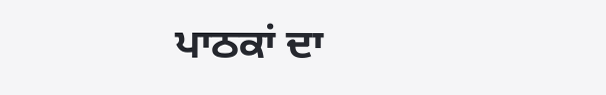ਪਾਠਕਾਂ ਦਾ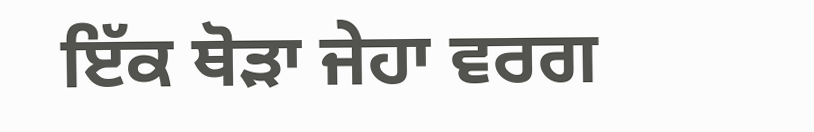ਇੱਕ ਥੋੜਾ ਜੇਹਾ ਵਰਗ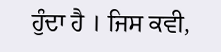ਹੁੰਦਾ ਹੈ । ਜਿਸ ਕਵੀ,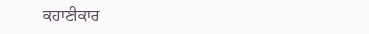ਕਹਾਣੀਕਾਰ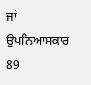ਜਾਂ ਉਪਨਿਆਸਕਾਰ 89